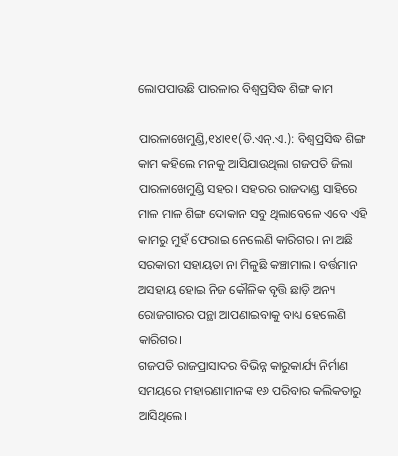ଲୋପପାଉଛି ପାରଳାର ବିଶ୍ୱପ୍ରସିଦ୍ଧ ଶିଙ୍ଗ କାମ

ପାରଳାଖେମୁଣ୍ଡି,୧୪ା୧୧(ଡି.ଏନ୍‌.ଏ.): ବିଶ୍ୱପ୍ରସିଦ୍ଧ ଶିଙ୍ଗ କାମ କହିଲେ ମନକୁ ଆସିଯାଉଥିଲା ଗଜପତି ଜିଲା ପାରଳାଖେମୁଣ୍ଡି ସହର। ସହରର ରାଜଦାଣ୍ଡ ସାହିରେ ମାଳ ମାଳ ଶିଙ୍ଗ ଦୋକାନ ସବୁ ଥିଲାବେଳେ ଏବେ ଏହି କାମରୁ ମୁହଁ ଫେରାଇ ନେଲେଣି କାରିଗର। ନା ଅଛି ସରକାରୀ ସହାୟତା ନା ମିଳୁଛି କଞ୍ଚାମାଲ। ବର୍ତ୍ତମାନ ଅସହାୟ ହୋଇ ନିଜ କୌଳିକ ବୃତ୍ତି ଛାଡ଼ି ଅନ୍ୟ ରୋଜଗାରର ପନ୍ଥା ଆପଣାଇବାକୁ ବାଧ୍ୟ ହେଲେଣି କାରିଗର।
ଗଜପତି ରାଜପ୍ରାସାଦର ବିଭିନ୍ନ କାରୁକାର୍ଯ୍ୟ ନିର୍ମାଣ ସମୟରେ ମହାରଣାମାନଙ୍କ ୧୬ ପରିବାର କଲିକତାରୁ ଆସିଥିଲେ।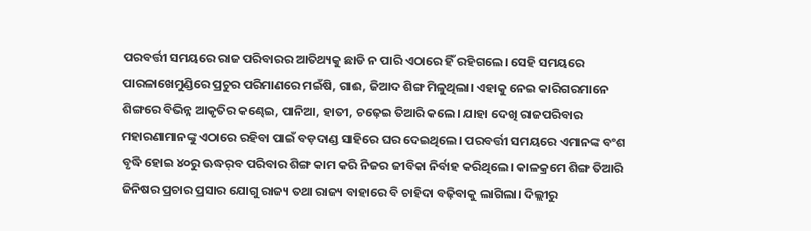ପରବର୍ତ୍ତୀ ସମୟରେ ରାଜ ପରିବାରର ଆତିଥ୍ୟକୁ ଛାଡି ନ ପାରି ଏଠାରେ ହିଁ ରହିଗଲେ। ସେହି ସମୟରେ ପାରଳାଖେମୁଣ୍ଡିରେ ପ୍ରଚୁର ପରିମାଣରେ ମଇଁଷି, ଗାଈ, ଜିଆଦ ଶିଙ୍ଗ ମିଳୁଥିଲା। ଏହାକୁ ନେଇ କାରିଗରମାନେ ଶିଙ୍ଗରେ ବିଭିନ୍ନ ଆକୃତିର କଣ୍ଢେଇ, ପାନିଆ, ହାତୀ, ଚଢ଼େଇ ତିଆରି କଲେ। ଯାହା ଦେଖି ରାଜପରିବାର ମହାରଣାମାନଙ୍କୁ ଏଠାରେ ରହିବା ପାଇଁ ବଡ଼ଦାଣ୍ଡ ସାହିରେ ଘର ଦେଇଥିଲେ। ପରବର୍ତ୍ତୀ ସମୟରେ ଏମାନଙ୍କ ବଂଶ ବୃଦ୍ଧି ହୋଇ ୪୦ରୁ ଊଦ୍ଧର୍‌ବ ପରିବାର ଶିଙ୍ଗ କାମ କରି ନିଜର ଜୀବିକା ନିର୍ବାହ କରିଥିଲେ। କାଳକ୍ରମେ ଶିଙ୍ଗ ତିଆରି ଜିନିଷର ପ୍ରଚାର ପ୍ରସାର ଯୋଗୁ ରାଜ୍ୟ ତଥା ରାଜ୍ୟ ବାହାରେ ବି ଚାହିଦା ବଢ଼ିବାକୁ ଲାଗିଲା। ଦିଲ୍ଲୀରୁ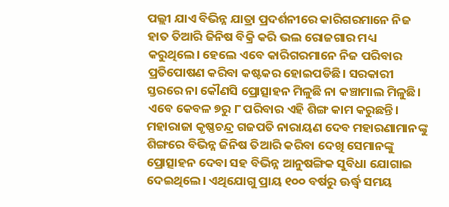ପଲ୍ଲୀ ଯାଏ ବିଭିନ୍ନ ଯାତ୍ରା ପ୍ରଦର୍ଶନୀରେ କାରିଗରମାନେ ନିଜ ହାତ ତିଆରି ଜିନିଷ ବିକ୍ରି କରି ଭଲ ରୋଜଗାର ମଧ୍ୟ କରୁଥିଲେ। ହେଲେ ଏବେ କାରିଗରମାନେ ନିଜ ପରିବାର ପ୍ରତିପୋଷଣ କରିବା କଷ୍ଟକର ହୋଇପଡିଛି। ସରକାରୀ ସ୍ତରରେ ନା କୌଣସି ପ୍ରୋତ୍ସାହନ ମିଳୁଛି ନା କଞ୍ଚାମାଲ ମିଳୁଛି। ଏବେ କେବଳ ୭ରୁ ୮ ପରିବାର ଏହି ଶିଙ୍ଗ କାମ କରୁଛନ୍ତି।
ମହାରାଜା କୃଷ୍ଣଚନ୍ଦ୍ର ଗଜପତି ନାରାୟଣ ଦେବ ମହାରଣାମାନଙ୍କୁ ଶିଙ୍ଗରେ ବିଭିନ୍ନ ଜିନିଷ ତିଆରି କରିବା ଦେଖି ସେମାନଙ୍କୁ ପ୍ରୋତ୍ସାହନ ଦେବା ସହ ବିଭିନ୍ନ ଆନୁଷଙ୍ଗିକ ସୁବିଧା ଯୋଗାଇ ଦେଇଥିଲେ। ଏଥିଯୋଗୁ ପ୍ରାୟ ୧୦୦ ବର୍ଷରୁ ଊର୍ଦ୍ଧ୍ୱ ସମୟ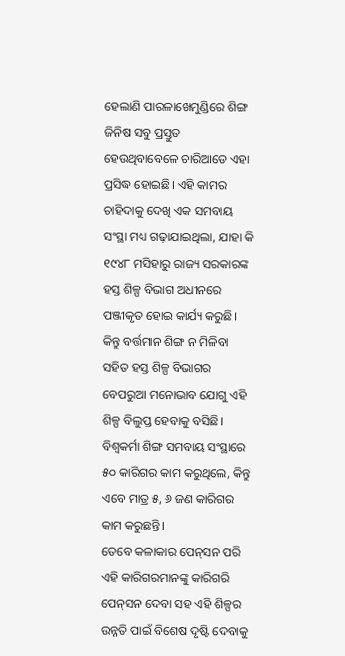ହେଲାଣି ପାରଳାଖେମୁଣ୍ଡିରେ ଶିଙ୍ଗ ଜିନିଷ ସବୁ ପ୍ରସ୍ତୁତ ହେଉଥିବାବେଳେ ଚାରିଆଡେ ଏହା ପ୍ରସିଦ୍ଧ ହୋଇଛି। ଏହି କାମର ଚାହିଦାକୁ ଦେଖି ଏକ ସମବାୟ ସଂସ୍ଥା ମଧ୍ୟ ଗଢ଼ାଯାଇଥିଲା, ଯାହା କି ୧୯୪୮ ମସିହାରୁ ରାଜ୍ୟ ସରକାରଙ୍କ ହସ୍ତ ଶିଳ୍ପ ବିଭାଗ ଅଧୀନରେ ପଞ୍ଜୀକୃତ ହୋଇ କାର୍ଯ୍ୟ କରୁଛି। କିନ୍ତୁ ବର୍ତ୍ତମାନ ଶିଙ୍ଗ ନ ମିଳିବା ସହିତ ହସ୍ତ ଶିଳ୍ପ ବିଭାଗର ବେପରୁଆ ମନୋଭାବ ଯୋଗୁ ଏହି ଶିଳ୍ପ ବିଲୁପ୍ତ ହେବାକୁ ବସିଛି। ବିଶ୍ୱକର୍ମା ଶିଙ୍ଗ ସମବାୟ ସଂସ୍ଥାରେ ୫୦ କାରିଗର କାମ କରୁଥିଲେ, କିନ୍ତୁ ଏବେ ମାତ୍ର ୫, ୬ ଜଣ କାରିଗର କାମ କରୁଛନ୍ତି।
ତେବେ କଳାକାର ପେନ୍‌ସନ ପରି ଏହି କାରିଗରମାନଙ୍କୁ କାରିଗରି ପେନ୍‌ସନ ଦେବା ସହ ଏହି ଶିଳ୍ପର ଉନ୍ନତି ପାଇଁ ବିଶେଷ ଦୃଷ୍ଟି ଦେବାକୁ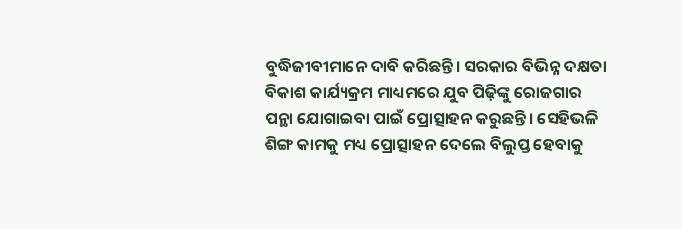ବୁଦ୍ଧିଜୀବୀମାନେ ଦାବି କରିଛନ୍ତି। ସରକାର ବିଭିନ୍ନ ଦକ୍ଷତା ବିକାଶ କାର୍ଯ୍ୟକ୍ରମ ମାଧ୍ୟମରେ ଯୁବ ପିଢ଼ିଙ୍କୁ ରୋଜଗାର ପନ୍ଥା ଯୋଗାଇବା ପାଇଁ ପ୍ରୋତ୍ସାହନ କରୁଛନ୍ତି। ସେହିଭଳି ଶିଙ୍ଗ କାମକୁ ମଧ୍ୟ ପ୍ରୋତ୍ସାହନ ଦେଲେ ବିଲୁପ୍ତ ହେବାକୁ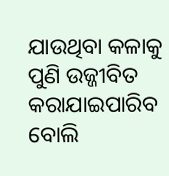ଯାଉଥିବା କଳାକୁ ପୁଣି ଉଜ୍ଜୀବିତ କରାଯାଇପାରିବ ବୋଲି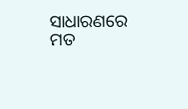ସାଧାରଣରେ ମତ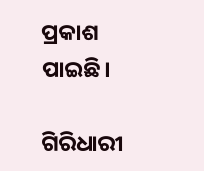ପ୍ରକାଶ ପାଇଛି।

ଗିରିଧାରୀ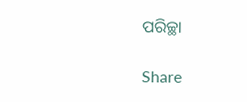ପରିଚ୍ଛା

Share